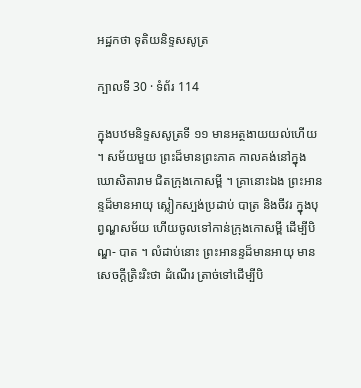អដ្ឋកថា ទុតិយនិទ្ទសសូត្រ

ក្បាលទី 30 · ទំព័រ 114

ក្នុងបឋមនិទ្ទសសូត្រទី ១១ មានអត្ថងាយយល់ហើយ ។ សម័យមួយ ព្រះដ៏មានព្រះភាគ កាលគង់នៅក្នុងឃោសិតារាម ជិតក្រុងកោសម្ពី ។ គ្រានោះឯង ព្រះអានន្ទដ៏មានអាយុ ស្លៀកស្បង់ប្រដាប់ បាត្រ និងចីវរ ក្នុងបុព្វណ្ហសម័យ ហើយចូលទៅកាន់ក្រុងកោសម្ពី ដើម្បីបិណ្ឌ- បាត ។ លំដាប់នោះ ព្រះអានន្ទដ៏មានអាយុ មានសេចក្តីត្រិះរិះថា ដំណើរ ត្រាច់ទៅដើម្បីបិ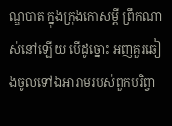ណ្ឌបាត ក្នុងក្រុងកោសម្ពី ព្រឹកណាស់នៅឡើយ បើដូច្នោះ អញគួរឆៀងចូលទៅឯអារាមរបស់ពួកបរិព្វា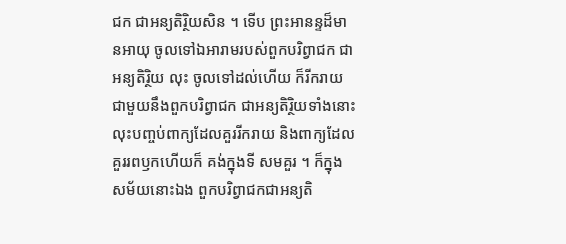ជក ជាអន្យតិរ្ថិយសិន ។ ទើប ព្រះអានន្ទដ៏មានអាយុ ចូលទៅឯអារាមរបស់ពួកបរិព្វាជក ជាអន្យតិរ្ថិយ លុះ ចូលទៅដល់ហើយ ក៏រីករាយជាមួយនឹងពួកបរិព្វាជក ជាអន្យតិរ្ថិយទាំងនោះ លុះបញ្ចប់ពាក្យដែលគួររីករាយ និងពាក្យដែលគួររពឫកហើយក៏ គង់ក្នុងទី សមគួរ ។ ក៏ក្នុងសម័យនោះឯង ពួកបរិព្វាជកជាអន្យតិ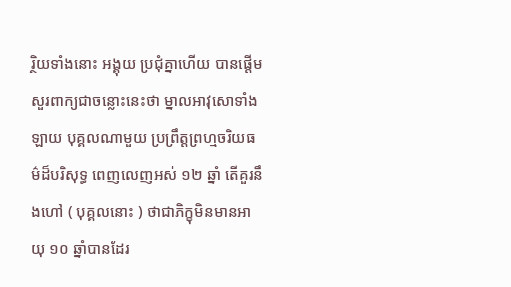រ្ថិយទាំងនោះ អង្គុយ ប្រជុំគ្នាហើយ បានផ្តើមសួរពាក្យជាចន្លោះនេះថា ម្នាលអាវុសោទាំងឡាយ បុគ្គលណាមួយ ប្រព្រឹត្តព្រហ្មចរិយធម៌ដ៏បរិសុទ្ធ ពេញលេញអស់ ១២ ឆ្នាំ តើគួរនឹងហៅ ( បុគ្គលនោះ ) ថាជាភិក្ខុមិនមានអាយុ ១០ ឆ្នាំបានដែរ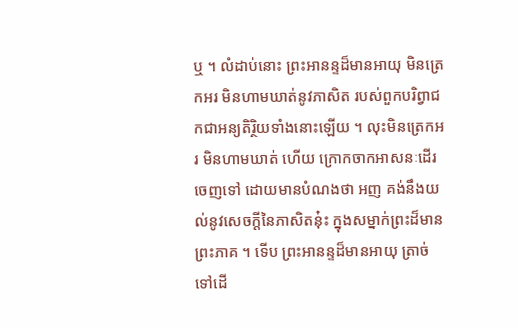ឬ ។ លំដាប់នោះ ព្រះអានន្ទដ៏មានអាយុ មិនត្រេកអរ មិនហាមឃាត់នូវភាសិត របស់ពួកបរិព្វាជកជាអន្យតិរ្ថិយទាំងនោះឡើយ ។ លុះមិនត្រេកអរ មិនហាមឃាត់ ហើយ ក្រោកចាកអាសនៈដើរចេញទៅ ដោយមានបំណងថា អញ គង់នឹងយល់នូវសេចក្តីនៃភាសិតនុ៎ះ ក្នុងសម្នាក់ព្រះដ៏មានព្រះភាគ ។ ទើប ព្រះអានន្ទដ៏មានអាយុ ត្រាច់ទៅដើ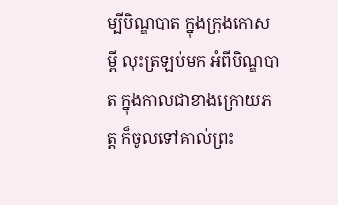ម្បីបិណ្ឌបាត ក្នុងក្រុងកោសម្ពី លុះត្រឡប់មក អំពីបិណ្ឌបាត ក្នុងកាលជាខាងក្រោយភត្ត ក៏ចូលទៅគាល់ព្រះ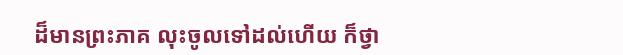ដ៏មានព្រះភាគ លុះចូលទៅដល់ហើយ ក៏ថ្វា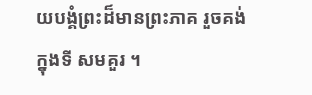យបង្គំព្រះដ៏មានព្រះភាគ រួចគង់ក្នុងទី សមគួរ ។